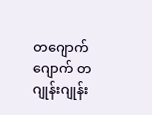တဂျောက်ဂျောက် တဂျုန်းဂျုန်း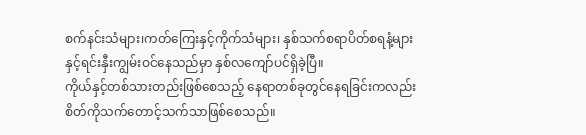စက်နင်းသံများ၊ကတ်ကြေးနှင့်ကိုက်သံများ၊ နှစ်သက်စရာပိတ်စရနံ့များနှင့်ရင်းနှီးကျွမ်းဝင်နေသည်မှာ နှစ်လကျော်ပင်ရှိခဲ့ပြီ။
ကိုယ်နှင့်တစ်သားတည်းဖြစ်စေသည့် နေရာတစ်ခုတွင်နေရခြင်းကလည်း စိတ်ကိုသက်တောင့်သက်သာဖြစ်စေသည်။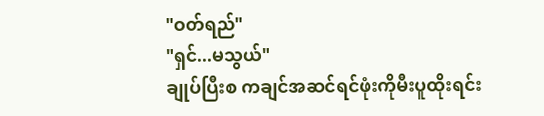"ဝတ်ရည်"
"ရှင်...မသွယ်"
ချုပ်ပြီးစ ကချင်အဆင်ရင်ဖုံးကိုမီးပူထိုးရင်း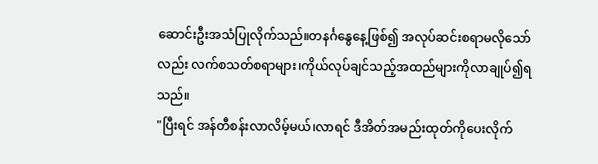ဆောင်းဦးအသံပြုလိုက်သည်။တနင်္ဂနွေနေ့ဖြစ်၍ အလုပ်ဆင်းစရာမလိုသော်လည်း လက်စသတ်စရာများ၊ကိုယ်လုပ်ချင်သည့်အထည်များကိုလာချုပ်၍ရသည်။
"ပြီးရင် အန်တီစန်းလာလိမ့်မယ်၊လာရင် ဒီအိတ်အမည်းထုတ်ကိုပေးလိုက်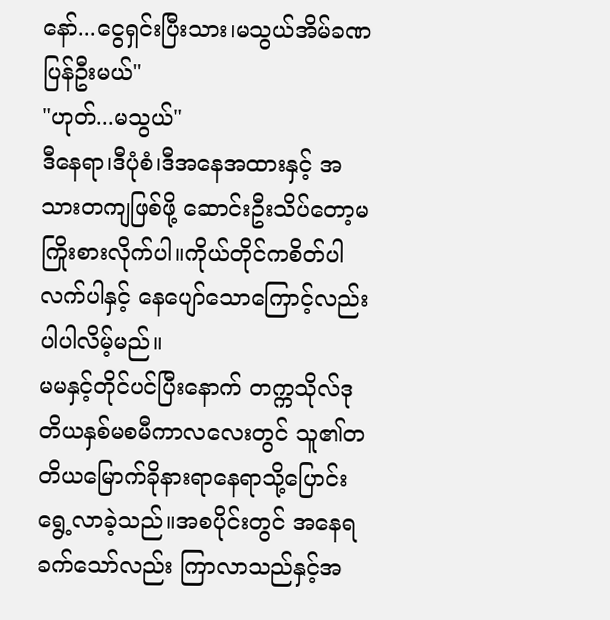နော်...ငွေရှင်းပြီးသား၊မသွယ်အိမ်ခဏပြန်ဦးမယ်"
"ဟုတ်...မသွယ်"
ဒီနေရာ၊ဒီပုံစံ၊ဒီအနေအထားနှင့် အသားတကျဖြစ်ဖို့ ဆောင်းဦးသိပ်တော့မကြိုးစားလိုက်ပါ။ကိုယ်တိုင်ကစိတ်ပါလက်ပါနှင့် နေပျော်သောကြောင့်လည်းပါပါလိမ့်မည်။
မမနှင့်တိုင်ပင်ပြီးနောက် တက္ကသိုလ်ဒုတိယနှစ်မစမီကာလလေးတွင် သူ၏တတိယမြောက်ခိုနားရာနေရာသို့ပြောင်းရွေ့လာခဲ့သည်။အစပိုင်းတွင် အနေရခက်သော်လည်း ကြာလာသည်နှင့်အ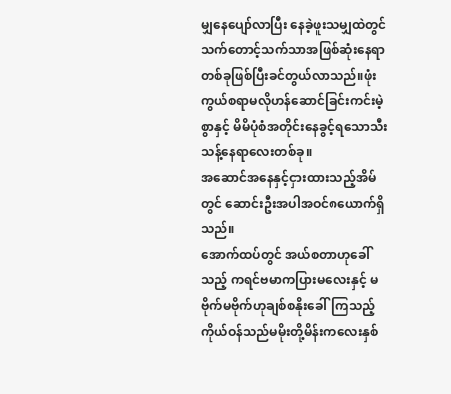မျှနေပျော်လာပြီး နေခဲ့ဖူးသမျှထဲတွင်သက်တောင့်သက်သာအဖြစ်ဆုံးနေရာတစ်ခုဖြစ်ပြီးခင်တွယ်လာသည်။ဖုံးကွယ်စရာမလိုဟန်ဆောင်ခြင်းကင်းမဲ့စွာနှင့် မိမိပုံစံအတိုင်းနေခွင့်ရသောသီးသန့်နေရာလေးတစ်ခု။
အဆောင်အနေနှင့်ငှားထားသည့်အိမ်တွင် ဆောင်းဦးအပါအဝင်၈ယောက်ရှိသည်။
အောက်ထပ်တွင် အယ်စတာဟုခေါ်သည့် ကရင်ဗမာကပြားမလေးနှင့် မဗိုက်မဗိုက်ဟုချစ်စနိုးခေါ်ကြသည့် ကိုယ်ဝန်သည်မမိုးတို့မိန်းကလေးနှစ်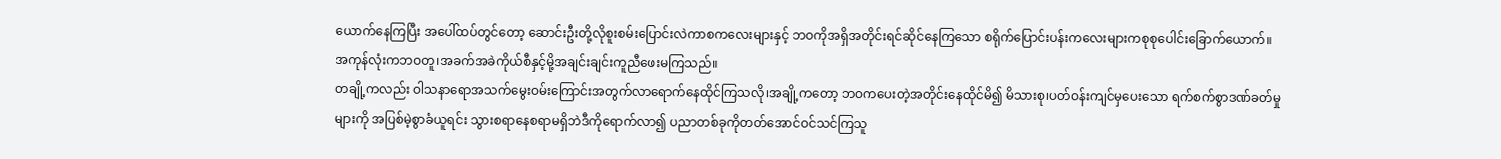ယောက်နေကြပြီး အပေါ်ထပ်တွင်တော့ ဆောင်းဦးတို့လိုစူးစမ်းပြောင်းလဲကာစကလေးများနှင့် ဘဝကိုအရှိအတိုင်းရင်ဆိုင်နေကြသော စရိုက်ပြောင်းပန်းကလေးများကစုစုပေါင်းခြောက်ယောက်။
အကုန်လုံးကဘဝတူ၊အခက်အခဲကိုယ်စီနှင့်မို့အချင်းချင်းကူညီဖေးမကြသည်။
တချို့ကလည်း ဝါသနာရောအသက်မွေးဝမ်းကြောင်းအတွက်လာရောက်နေထိုင်ကြသလို၊အချို့ကတော့ ဘဝကပေးတဲ့အတိုင်းနေထိုင်မိ၍ မိသားစု၊ပတ်ဝန်းကျင်မှပေးသော ရက်စက်စွာဒဏ်ခတ်မှုများကို အပြစ်မဲ့စွာခံယူရင်း သွားစရာနေစရာမရှိဘဲဒီကိုရောက်လာ၍ ပညာတစ်ခုကိုတတ်အောင်ဝင်သင်ကြသူ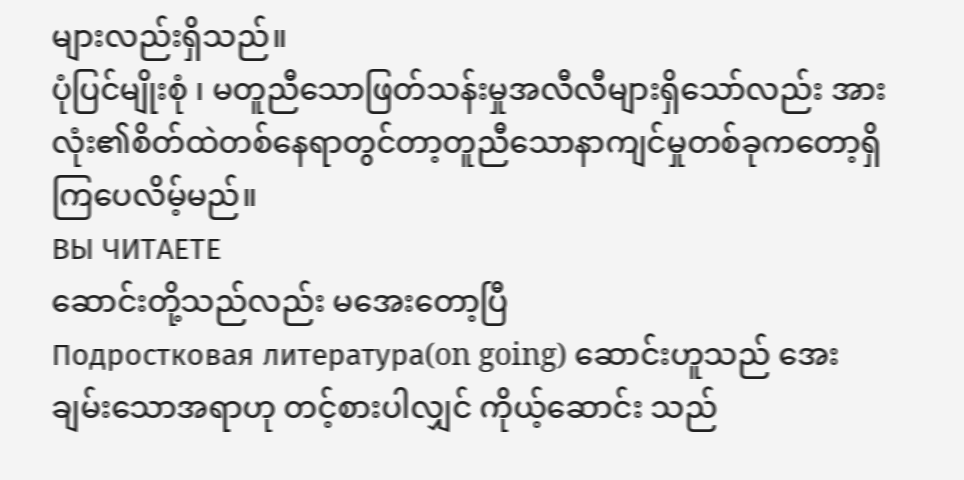များလည်းရှိသည်။
ပုံပြင်မျိုးစုံ ၊ မတူညီသောဖြတ်သန်းမှုအလီလီများရှိသော်လည်း အားလုံး၏စိတ်ထဲတစ်နေရာတွင်တာ့တူညီသောနာကျင်မှုတစ်ခုကတော့ရှိကြပေလိမ့်မည်။
ВЫ ЧИТАЕТЕ
ဆောင်းတို့သည်လည်း မအေးတော့ပြီ
Подростковая литература(on going) ဆောင်းဟူသည် အေးချမ်းသောအရာဟု တင့်စားပါလျှင် ကိုယ့်ဆောင်း သည်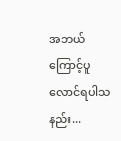အဘယ်ကြောင့်ပူလောင်ရပါသနည်း...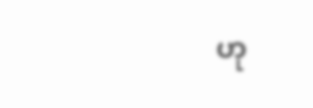ဟု